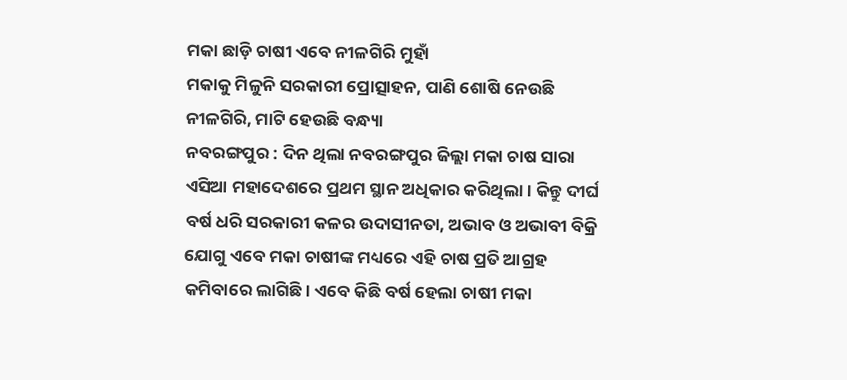ମକା ଛାଡ଼ି ଚାଷୀ ଏବେ ନୀଳଗିରି ମୁହାଁ
ମକାକୁ ମିଳୁନି ସରକାରୀ ପ୍ରୋତ୍ସାହନ, ପାଣି ଶୋଷି ନେଉଛି ନୀଳଗିରି, ମାଟି ହେଉଛି ବନ୍ଧ୍ୟା
ନବରଙ୍ଗପୁର : ଦିନ ଥିଲା ନବରଙ୍ଗପୁର ଜିଲ୍ଲା ମକା ଚାଷ ସାରା ଏସିଆ ମହାଦେଶରେ ପ୍ରଥମ ସ୍ଥାନ ଅଧିକାର କରିଥିଲା। କିନ୍ତୁ ଦୀର୍ଘ ବର୍ଷ ଧରି ସରକାରୀ କଳର ଉଦାସୀନତା, ଅଭାବ ଓ ଅଭାବୀ ବିକ୍ରି ଯୋଗୁ ଏବେ ମକା ଚାଷୀଙ୍କ ମଧ୍ୟରେ ଏହି ଚାଷ ପ୍ରତି ଆଗ୍ରହ କମିବାରେ ଲାଗିଛି। ଏବେ କିଛି ବର୍ଷ ହେଲା ଚାଷୀ ମକା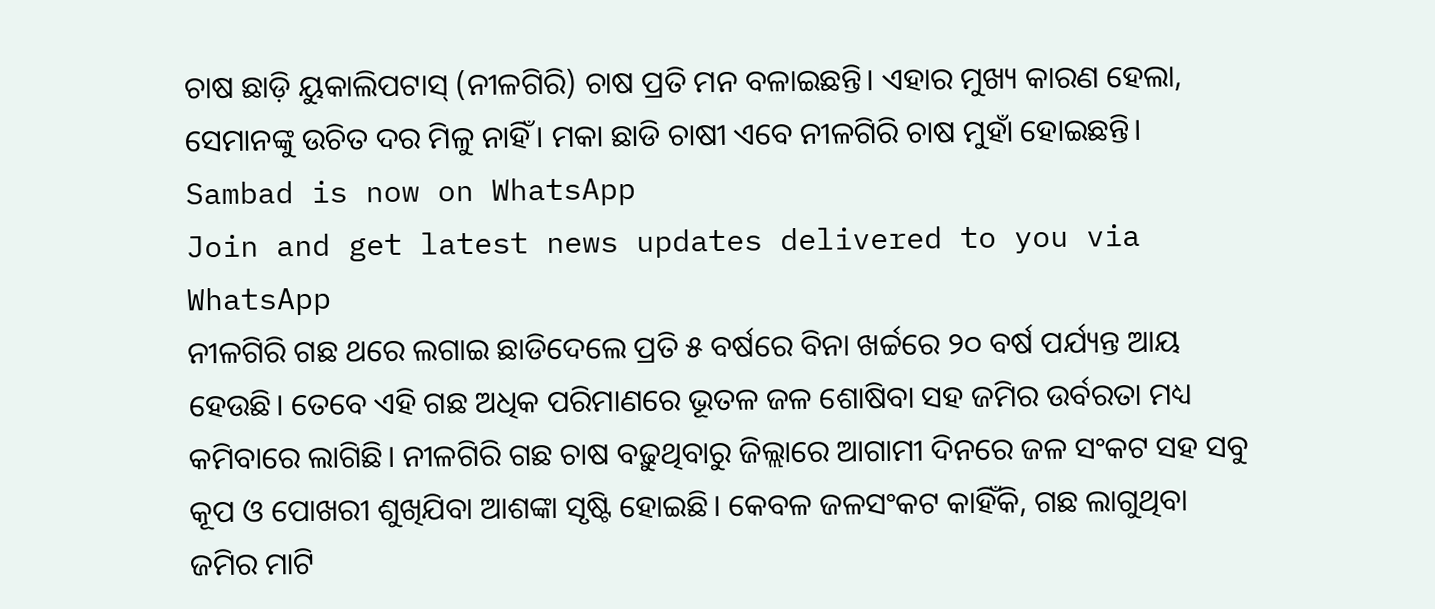ଚାଷ ଛାଡ଼ି ୟୁକାଲିପଟାସ୍ (ନୀଳଗିରି) ଚାଷ ପ୍ରତି ମନ ବଳାଇଛନ୍ତି। ଏହାର ମୁଖ୍ୟ କାରଣ ହେଲା, ସେମାନଙ୍କୁ ଉଚିତ ଦର ମିଳୁ ନାହିଁ। ମକା ଛାଡି ଚାଷୀ ଏବେ ନୀଳଗିରି ଚାଷ ମୁହାଁ ହୋଇଛନ୍ତି।
Sambad is now on WhatsApp
Join and get latest news updates delivered to you via WhatsApp
ନୀଳଗିରି ଗଛ ଥରେ ଲଗାଇ ଛାଡିଦେଲେ ପ୍ରତି ୫ ବର୍ଷରେ ବିନା ଖର୍ଚ୍ଚରେ ୨୦ ବର୍ଷ ପର୍ଯ୍ୟନ୍ତ ଆୟ ହେଉଛି। ତେବେ ଏହି ଗଛ ଅଧିକ ପରିମାଣରେ ଭୂତଳ ଜଳ ଶୋଷିବା ସହ ଜମିର ଉର୍ବରତା ମଧ୍ୟ କମିବାରେ ଲାଗିଛି। ନୀଳଗିରି ଗଛ ଚାଷ ବଢ଼ୁଥିବାରୁ ଜିଲ୍ଲାରେ ଆଗାମୀ ଦିନରେ ଜଳ ସଂକଟ ସହ ସବୁ କୂପ ଓ ପୋଖରୀ ଶୁଖିଯିବା ଆଶଙ୍କା ସୃଷ୍ଟି ହୋଇଛି। କେବଳ ଜଳସଂକଟ କାହିଁକି, ଗଛ ଲାଗୁଥିବା ଜମିର ମାଟି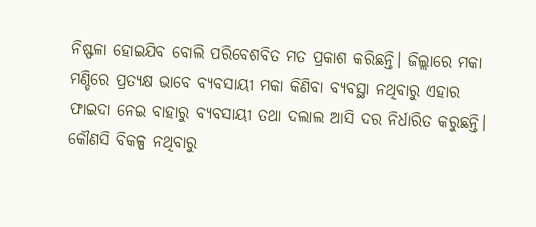ନିଷ୍ଫଳା ହୋଇଯିବ ବୋଲି ପରିବେଶବିତ ମତ ପ୍ରକାଶ କରିଛନ୍ତି। ଜିଲ୍ଲାରେ ମକା ମଣ୍ଡିରେ ପ୍ରତ୍ୟକ୍ଷ ଭାବେ ବ୍ୟବସାୟୀ ମକା କିଣିବା ବ୍ୟବସ୍ଥା ନଥିବାରୁ ଏହାର ଫାଇଦା ନେଇ ବାହାରୁ ବ୍ୟବସାୟୀ ତଥା ଦଲାଲ ଆସି ଦର ନିର୍ଧାରିତ କରୁଛନ୍ତି। କୌଣସି ବିକଳ୍ପ ନଥିବାରୁ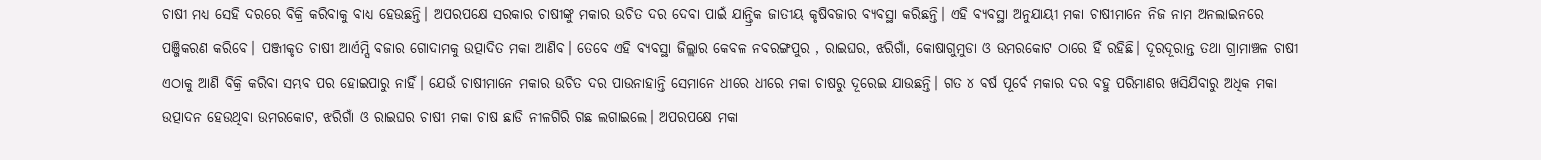ଚାଷୀ ମଧ୍ୟ ସେହି ଦରରେ ବିକ୍ରି କରିବାକୁ ବାଧ୍ୟ ହେଉଛନ୍ତି। ଅପରପକ୍ଷେ ସରକାର ଚାଷୀଙ୍କୁ ମକାର ଉଚିତ ଦର ଦେବା ପାଇଁ ଯାନ୍ତ୍ରିକ ଜାତୀୟ କୃଷିବଜାର ବ୍ୟବସ୍ଥା କରିଛନ୍ତି। ଏହି ବ୍ୟବସ୍ଥା ଅନୁଯାୟୀ ମକା ଚାଷୀମାନେ ନିଜ ନାମ ଅନଲାଇନରେ ପଞ୍ଜିକରଣ କରିବେ। ପଞ୍ଜୀକୃତ ଚାଷୀ ଆର୍ଏମ୍ସି ବଜାର ଗୋଦାମକୁ ଉତ୍ପାଦିତ ମକା ଆଣିବ। ତେବେ ଏହି ବ୍ୟବସ୍ଥା ଜିଲ୍ଲାର କେବଳ ନବରଙ୍ଗପୁର , ରାଇଘର, ଝରିଗାଁ, କୋଷାଗୁମୁଡା ଓ ଉମରକୋଟ ଠାରେ ହିଁ ରହିଛି। ଦୂରଦୂରାନ୍ତ ତଥା ଗ୍ରାମାଞ୍ଚଳ ଚାଷୀ ଏଠାକୁ ଆଣି ବିକ୍ରି କରିବା ସମ୍ଭବ ପର ହୋଇପାରୁ ନାହିଁ। ଯେଉଁ ଚାଷୀମାନେ ମକାର ଉଚିତ ଦର ପାଉନାହାନ୍ତି ସେମାନେ ଧୀରେ ଧୀରେ ମକା ଚାଷରୁ ଦୂରେଇ ଯାଉଛନ୍ତି। ଗତ ୪ ବର୍ଷ ପୂର୍ବେ ମକାର ଦର ବହୁ ପରିମାଣର ଖସିଯିବାରୁ ଅଧିକ ମକା ଉତ୍ପାଦନ ହେଉଥିବା ଉମରକୋଟ, ଝରିଗାଁ ଓ ରାଇଘର ଚାଷୀ ମକା ଚାଷ ଛାଡି ନୀଳଗିରି ଗଛ ଲଗାଇଲେ। ଅପରପକ୍ଷେ ମକା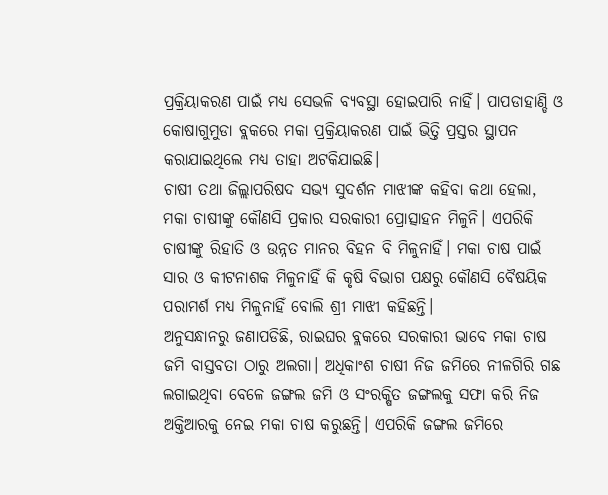ପ୍ରକ୍ରିୟାକରଣ ପାଇଁ ମଧ୍ୟ ସେଭଳି ବ୍ୟବସ୍ଥା ହୋଇପାରି ନାହିଁ। ପାପଡାହାଣ୍ଡି ଓ କୋଷାଗୁମୁଡା ବ୍ଲକରେ ମକା ପ୍ରକ୍ରିୟାକରଣ ପାଇଁ ଭିତ୍ତି ପ୍ରସ୍ତର ସ୍ଥାପନ କରାଯାଇଥିଲେ ମଧ୍ୟ ତାହା ଅଟକିଯାଇଛି।
ଚାଷୀ ତଥା ଜିଲ୍ଲାପରିଷଦ ସଭ୍ୟ ସୁଦର୍ଶନ ମାଝୀଙ୍କ କହିବା କଥା ହେଲା, ମକା ଚାଷୀଙ୍କୁ କୌଣସି ପ୍ରକାର ସରକାରୀ ପ୍ରୋତ୍ସାହନ ମିଳୁନି। ଏପରିକି ଚାଷୀଙ୍କୁ ରିହାତି ଓ ଉନ୍ନତ ମାନର ବିହନ ବି ମିଳୁନାହିଁ। ମକା ଚାଷ ପାଇଁ ସାର ଓ କୀଟନାଶକ ମିଳୁନାହିଁ କି କୃଷି ବିଭାଗ ପକ୍ଷରୁ କୌଣସି ବୈଷୟିକ ପରାମର୍ଶ ମଧ୍ୟ ମିଳୁନାହିଁ ବୋଲି ଶ୍ରୀ ମାଝୀ କହିଛନ୍ତି।
ଅନୁସନ୍ଧାନରୁ ଜଣାପଡିଛି, ରାଇଘର ବ୍ଲକରେ ସରକାରୀ ଭାବେ ମକା ଚାଷ ଜମି ବାସ୍ତବତା ଠାରୁ ଅଲଗା। ଅଧିକାଂଶ ଚାଷୀ ନିଜ ଜମିରେ ନୀଳଗିରି ଗଛ ଲଗାଇଥିବା ବେଳେ ଜଙ୍ଗଲ ଜମି ଓ ସଂରକ୍ଷିତ ଜଙ୍ଗଲକୁ ସଫା କରି ନିଜ ଅକ୍ତିଆରକୁ ନେଇ ମକା ଚାଷ କରୁଛନ୍ତି। ଏପରିକି ଜଙ୍ଗଲ ଜମିରେ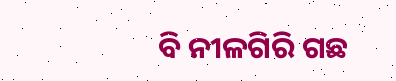ବି ନୀଳଗିରି ଗଛ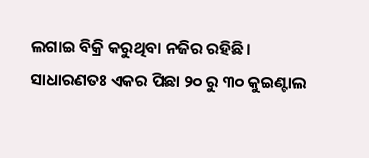ଲଗାଇ ବିକ୍ରି କରୁଥିବା ନଜିର ରହିଛି। ସାଧାରଣତଃ ଏକର ପିଛା ୨୦ ରୁ ୩୦ କୁଇଣ୍ଟାଲ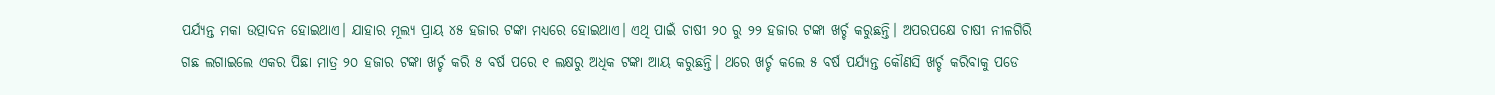ପର୍ଯ୍ୟନ୍ତ ମକା ଉତ୍ପାଦନ ହୋଇଥାଏ। ଯାହାର ମୂଲ୍ୟ ପ୍ରାୟ ୪୫ ହଜାର ଟଙ୍କା ମଧ୍ୟରେ ହୋଇଥାଏ। ଏଥି ପାଇଁ ଚାଷୀ ୨୦ ରୁ ୨୨ ହଜାର ଟଙ୍କା ଖର୍ଚ୍ଚ କରୁଛନ୍ତି। ଅପରପକ୍ଷେ ଚାଷୀ ନୀଳଗିରି ଗଛ ଲଗାଇଲେ ଏକର ପିଛା ମାତ୍ର ୨୦ ହଜାର ଟଙ୍କା ଖର୍ଚ୍ଚ କରି ୫ ବର୍ଷ ପରେ ୧ ଲକ୍ଷରୁ ଅଧିକ ଟଙ୍କା ଆୟ କରୁଛନ୍ତି। ଥରେ ଖର୍ଚ୍ଚ କଲେ ୫ ବର୍ଷ ପର୍ଯ୍ୟନ୍ତ କୌଣସି ଖର୍ଚ୍ଚ କରିବାକୁ ପଡେ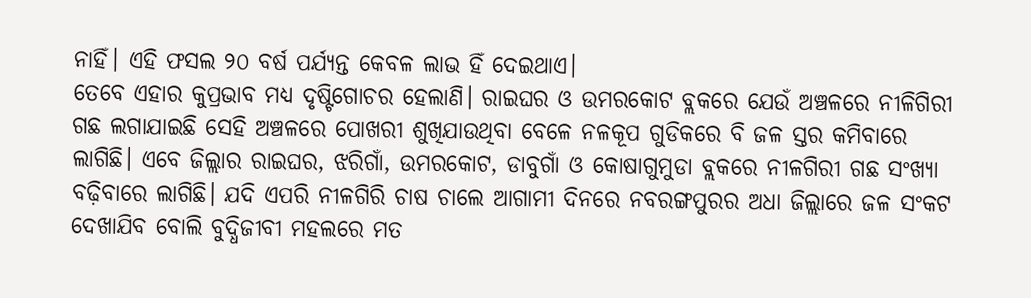ନାହିଁ। ଏହି ଫସଲ ୨୦ ବର୍ଷ ପର୍ଯ୍ୟନ୍ତ କେବଳ ଲାଭ ହିଁ ଦେଇଥାଏ।
ତେବେ ଏହାର କୁପ୍ରଭାବ ମଧ୍ୟ ଦୃଷ୍ଟିଗୋଚର ହେଲାଣି। ରାଇଘର ଓ ଉମରକୋଟ ବ୍ଲକରେ ଯେଉଁ ଅଞ୍ଚଳରେ ନୀଳିଗିରୀ ଗଛ ଲଗାଯାଇଛି ସେହି ଅଞ୍ଚଳରେ ପୋଖରୀ ଶୁଖିଯାଉଥିବା ବେଳେ ନଳକୂପ ଗୁଡିକରେ ବି ଜଳ ସ୍ତର କମିବାରେ ଲାଗିଛି। ଏବେ ଜିଲ୍ଲାର ରାଇଘର, ଝରିଗାଁ, ଉମରକୋଟ, ଡାବୁଗାଁ ଓ କୋଷାଗୁମୁଡା ବ୍ଲକରେ ନୀଳଗିରୀ ଗଛ ସଂଖ୍ୟା ବଢ଼ିବାରେ ଲାଗିଛି। ଯଦି ଏପରି ନୀଳଗିରି ଚାଷ ଚାଲେ ଆଗାମୀ ଦିନରେ ନବରଙ୍ଗପୁରର ଅଧା ଜିଲ୍ଲାରେ ଜଳ ସଂକଟ ଦେଖାଯିବ ବୋଲି ବୁଦ୍ଧିଜୀବୀ ମହଲରେ ମତ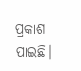ପ୍ରକାଶ ପାଇଛି।